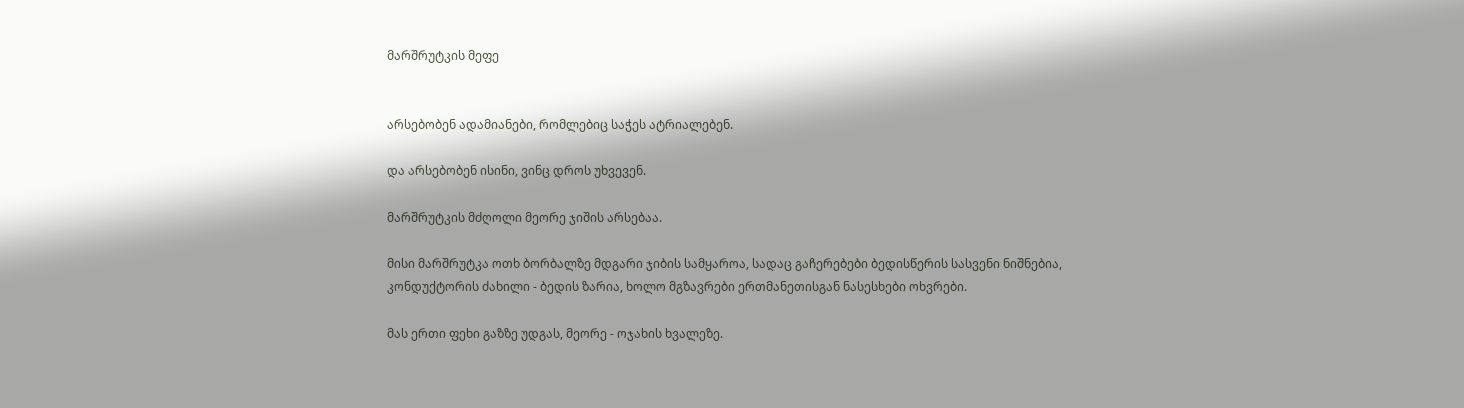მარშრუტკის მეფე


არსებობენ ადამიანები, რომლებიც საჭეს ატრიალებენ.

და არსებობენ ისინი, ვინც დროს უხვევენ.

მარშრუტკის მძღოლი მეორე ჯიშის არსებაა.

მისი მარშრუტკა ოთხ ბორბალზე მდგარი ჯიბის სამყაროა, სადაც გაჩერებები ბედისწერის სასვენი ნიშნებია, კონდუქტორის ძახილი - ბედის ზარია, ხოლო მგზავრები ერთმანეთისგან ნასესხები ოხვრები.

მას ერთი ფეხი გაზზე უდგას, მეორე - ოჯახის ხვალეზე.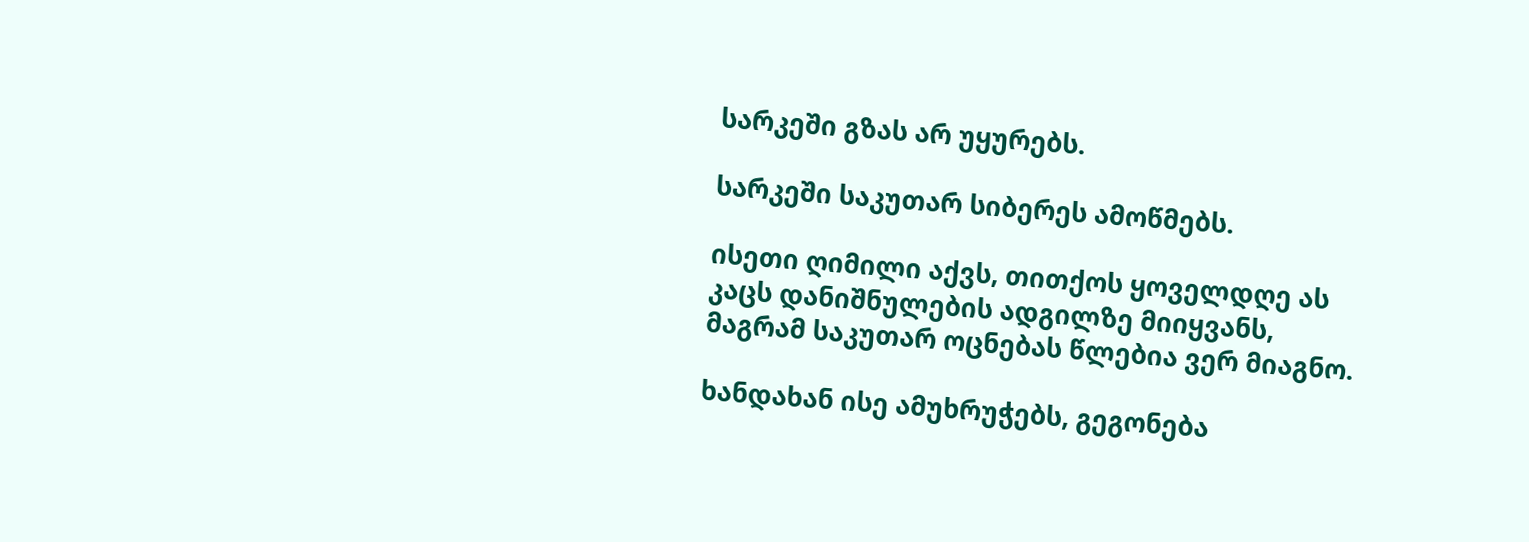სარკეში გზას არ უყურებს.

სარკეში საკუთარ სიბერეს ამოწმებს.

ისეთი ღიმილი აქვს, თითქოს ყოველდღე ას კაცს დანიშნულების ადგილზე მიიყვანს, მაგრამ საკუთარ ოცნებას წლებია ვერ მიაგნო.

ხანდახან ისე ამუხრუჭებს, გეგონება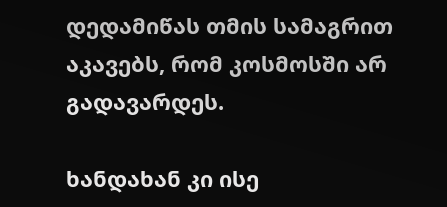დედამიწას თმის სამაგრით აკავებს, რომ კოსმოსში არ გადავარდეს.

ხანდახან კი ისე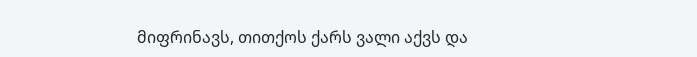მიფრინავს, თითქოს ქარს ვალი აქვს და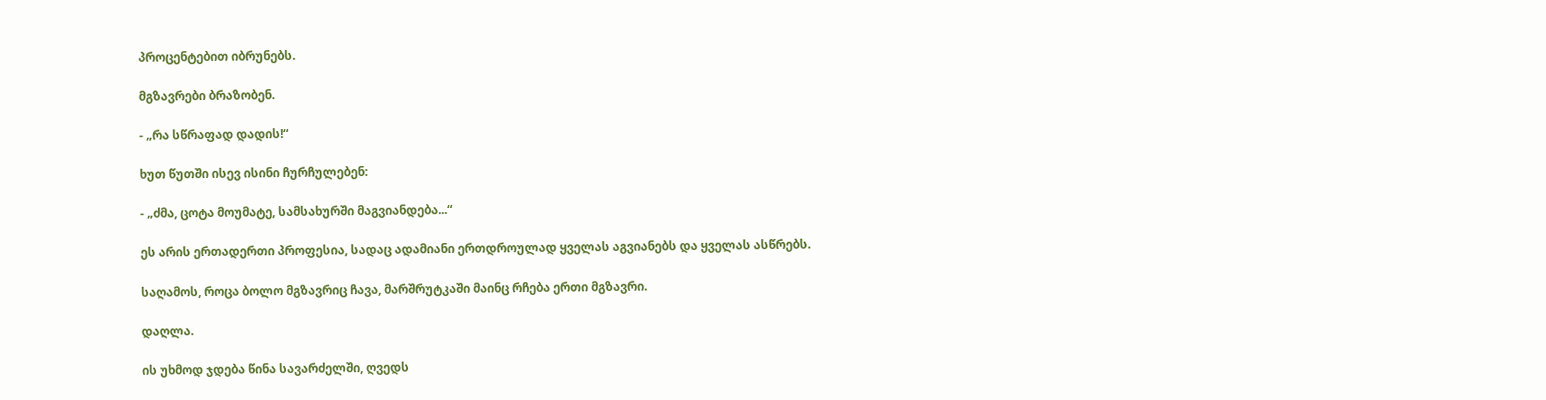პროცენტებით იბრუნებს.

მგზავრები ბრაზობენ.

- „რა სწრაფად დადის!“

ხუთ წუთში ისევ ისინი ჩურჩულებენ:

- „ძმა, ცოტა მოუმატე, სამსახურში მაგვიანდება...“

ეს არის ერთადერთი პროფესია, სადაც ადამიანი ერთდროულად ყველას აგვიანებს და ყველას ასწრებს.

საღამოს, როცა ბოლო მგზავრიც ჩავა, მარშრუტკაში მაინც რჩება ერთი მგზავრი.

დაღლა.

ის უხმოდ ჯდება წინა სავარძელში, ღვედს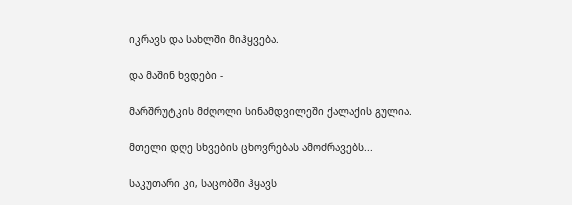იკრავს და სახლში მიჰყვება.

და მაშინ ხვდები -

მარშრუტკის მძღოლი სინამდვილეში ქალაქის გულია.

მთელი დღე სხვების ცხოვრებას ამოძრავებს...

საკუთარი კი, საცობში ჰყავს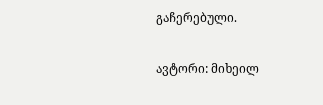გაჩერებული.

ავტორი: მიხეილ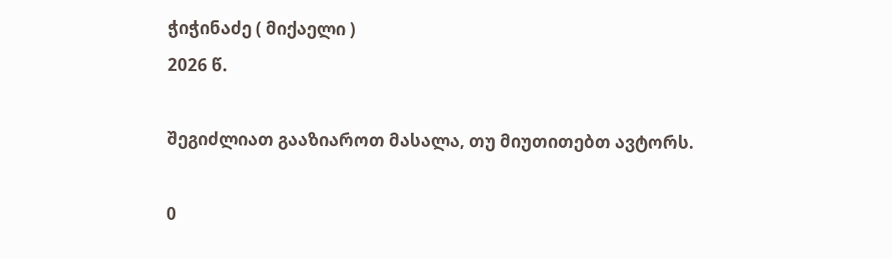ჭიჭინაძე ( მიქაელი )
2026 წ.

შეგიძლიათ გააზიაროთ მასალა, თუ მიუთითებთ ავტორს.

0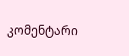კომენტარი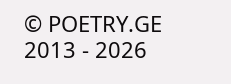© POETRY.GE 2013 - 2026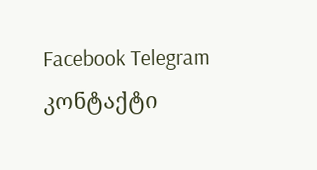Facebook Telegram კონტაქტი